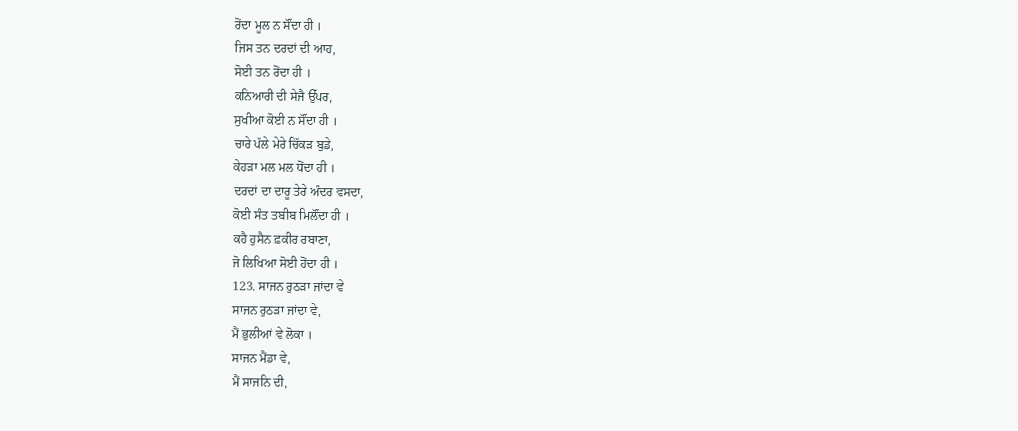ਰੋਂਦਾ ਮੂਲ ਨ ਸੌਂਦਾ ਹੀ ।
ਜਿਸ ਤਨ ਦਰਦਾਂ ਦੀ ਆਹ,
ਸੋਈ ਤਨ ਰੋਂਦਾ ਹੀ ।
ਕਨਿਆਰੀ ਦੀ ਸੇਜੈ ਉੱਪਰ,
ਸੁਖੀਆ ਕੋਈ ਨ ਸੌਂਦਾ ਹੀ ।
ਚਾਰੇ ਪੱਲੇ ਮੇਰੇ ਚਿੱਕੜ ਬੁਡੇ,
ਕੇਹੜਾ ਮਲ ਮਲ ਧੋਂਦਾ ਹੀ ।
ਦਰਦਾਂ ਦਾ ਦਾਰੂ ਤੇਰੇ ਅੰਦਰ ਵਸਦਾ,
ਕੋਈ ਸੰਤ ਤਬੀਬ ਮਿਲੌਂਦਾ ਹੀ ।
ਕਹੈ ਹੁਸੈਨ ਫ਼ਕੀਰ ਰਬਾਣਾ,
ਜੋ ਲਿਖਿਆ ਸੋਈ ਹੋਂਦਾ ਹੀ ।
123. ਸਾਜਨ ਰੁਠੜਾ ਜਾਂਦਾ ਵੇ
ਸਾਜਨ ਰੁਠੜਾ ਜਾਂਦਾ ਵੇ,
ਮੈਂ ਭੁਲੀਆਂ ਵੇ ਲੋਕਾ ।
ਸਾਜਨ ਮੈਂਡਾ ਵੇ,
ਮੈਂ ਸਾਜਨਿ ਦੀ,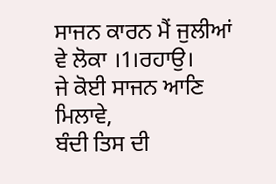ਸਾਜਨ ਕਾਰਨ ਮੈਂ ਜੁਲੀਆਂ ਵੇ ਲੋਕਾ ।1।ਰਹਾਉ।
ਜੇ ਕੋਈ ਸਾਜਨ ਆਣਿ ਮਿਲਾਵੇ,
ਬੰਦੀ ਤਿਸ ਦੀ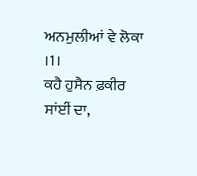ਅਨਮੁਲੀਆਂ ਵੇ ਲੋਕਾ ।1।
ਕਹੈ ਹੁਸੈਨ ਫ਼ਕੀਰ ਸਾਂਈਂ ਦਾ,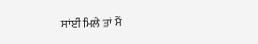ਸਾਂਈਂ ਮਿਲੇ ਤਾਂ ਮੈਂ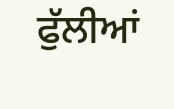ਫੁੱਲੀਆਂ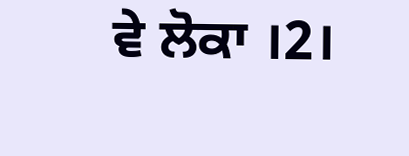ਵੇ ਲੋਕਾ ।2।